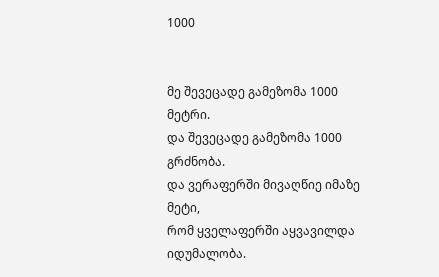1000


მე შევეცადე გამეზომა 1000 მეტრი.
და შევეცადე გამეზომა 1000 გრძნობა.
და ვერაფერში მივაღწიე იმაზე მეტი,
რომ ყველაფერში აყვავილდა იდუმალობა.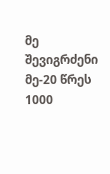მე შევიგრძენი მე-20 წრეს 1000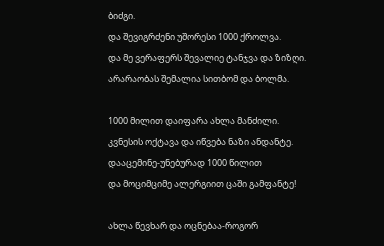ბიძგი.
და შევიგრძენი უშორესი 1000 ქროლვა.
და მე ვერაფერს შევალიე ტანჯვა და ზიზღი.
არარაობას შემალია სითბომ და ბოლმა.

1000 მილით დაიფარა ახლა მანძილი.
კვნესის ოქტავა და იწვება ნაზი ანდანტე.
დააცემინე-უნებურად 1000 წილით
და მოციმციმე ალერგიით ცაში გამფანტე!

ახლა წევხარ და ოცნებაა-როგორ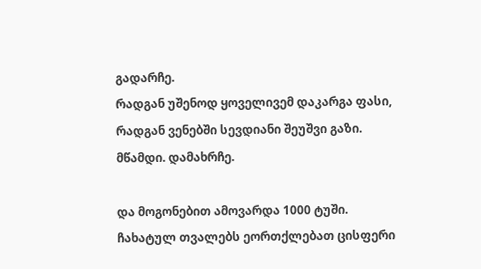გადარჩე.
რადგან უშენოდ ყოველივემ დაკარგა ფასი,
რადგან ვენებში სევდიანი შეუშვი გაზი.
მწამდი. დამახრჩე.

და მოგონებით ამოვარდა 1000 ტუში.
ჩახატულ თვალებს ეორთქლებათ ცისფერი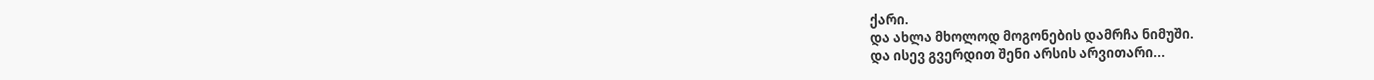ქარი.
და ახლა მხოლოდ მოგონების დამრჩა ნიმუში.
და ისევ გვერდით შენი არსის არვითარი...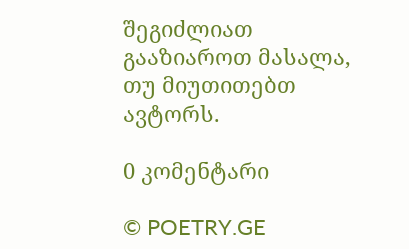შეგიძლიათ გააზიაროთ მასალა, თუ მიუთითებთ ავტორს.

0 კომენტარი

© POETRY.GE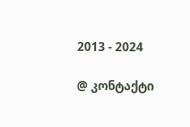2013 - 2024

@ კონტაქტი